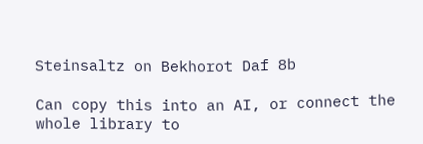Steinsaltz on Bekhorot Daf 8b

Can copy this into an AI, or connect the whole library to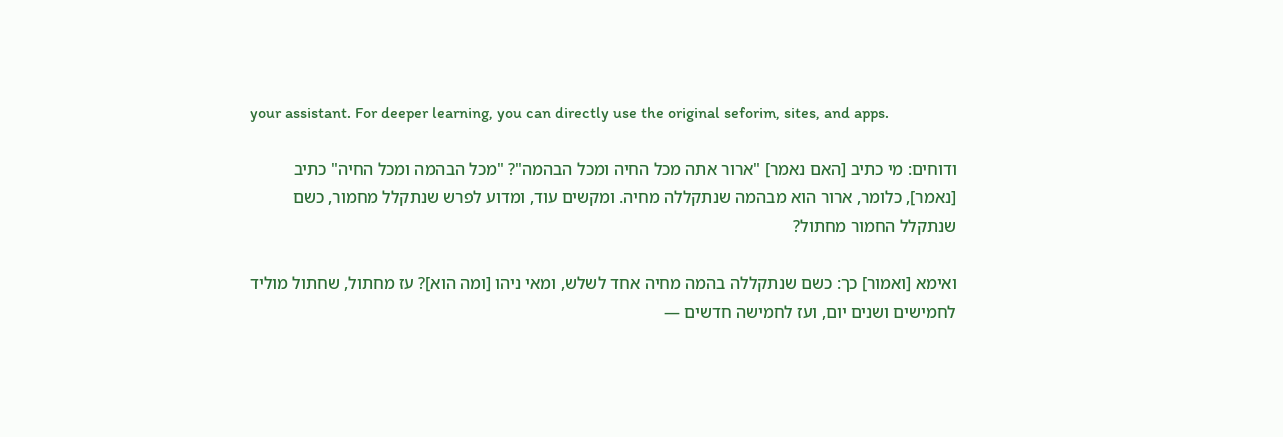your assistant. For deeper learning, you can directly use the original seforim, sites, and apps.

ודוחים: מי כתיב [האם נאמר] "ארור אתה מכל החיה ומכל הבהמה"? "מכל הבהמה ומכל החיה" כתיב [נאמר], כלומר, ארור הוא מבהמה שנתקללה מחיה. ומקשים עוד, ומדוע לפרש שנתקלל מחמור, כשם שנתקלל החמור מחתול?

ואימא [ואמור] כך: כשם שנתקללה בהמה מחיה אחד לשלש, ומאי ניהו [ומה הוא]? עז מחתול, שחתול מוליד לחמישים ושנים יום, ועז לחמישה חדשים —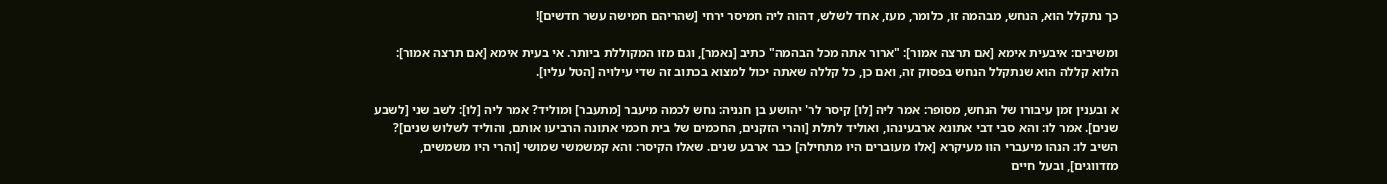כך נתקלל הוא, הנחש, מבהמה זו, כלומר, מעז, אחד לשלש, דהוה ליה חמיסר ירחי [שהריהם חמישה עשר חדשים]!

ומשיבים: איבעית אימא [אם תרצה אמור]: "ארור אתה מכל הבהמה" כתיב [נאמר], וגם מזו המקוללת ביותר. אי בעית אימא [אם תרצה אמור]: הלוא קללה הוא שנתקלל הנחש בפסוק זה, ואם כן, כל קללה שאתה יכול למצוא בכתוב זה שדי עילויה [הטל עליו].

א ובענין זמן עיבורו של הנחש, מסופר: אמר ליה [לו] קיסר לר' יהושע בן חנניה: נחש לכמה מיעבר [מתעבר] ומוליד? אמר ליה [לו]: לשב שני [לשבע שנים]. אמר לו: והא סבי דבי אתונא ארבעינהו, ואוליד לתלת [והרי הזקנים, החכמים של בית חכמי אתונה הרביעו אותם, והוליד לשלוש שנים]? השיב לו: הנהו מיעברי הוו מעיקרא [אלו מעוברים היו מתחילה] כבר ארבע שנים. שאלו הקיסר: והא קמשמשי שמושי [והרי היו משמשים, מזדווגים], ובעל חיים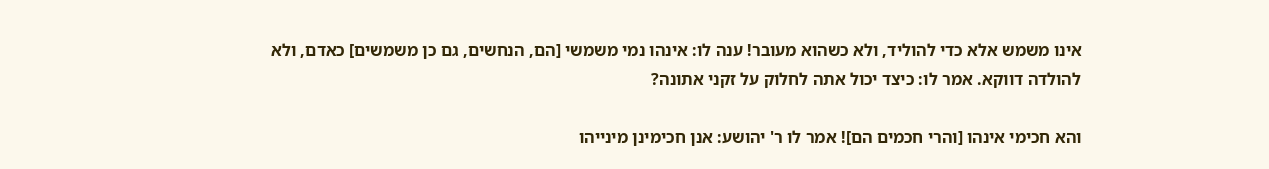אינו משמש אלא כדי להוליד, ולא כשהוא מעובר! ענה לו: אינהו נמי משמשי [הם, הנחשים, גם כן משמשים] כאדם, ולא להולדה דווקא. אמר לו: כיצד יכול אתה לחלוק על זקני אתונה?

והא חכימי אינהו [והרי חכמים הם]! אמר לו ר' יהושע: אנן חכימינן מינייהו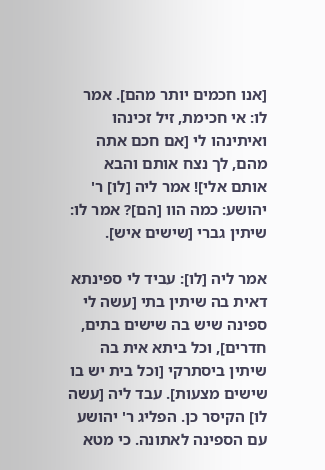[אנו חכמים יותר מהם]. אמר לו: אי חכימת, זיל זכינהו ואיתינהו לי [אם חכם אתה מהם, לך נצח אותם והבא אותם אלי]! אמר ליה [לו] ר' יהושע: כמה הוו [הם]? אמר לו: שיתין גברי [שישים איש].

אמר ליה [לו]: עביד לי ספינתא דאית בה שיתין בתי [עשה לי ספינה שיש בה שישים בתים, חדרים], וכל ביתא אית בה שיתין ביסתרקי [וכל בית יש בו שישים מצעות]. עבד ליה [עשה לו] הקיסר כן. הפליג ר' יהושע עם הספינה לאתונה. כי מטא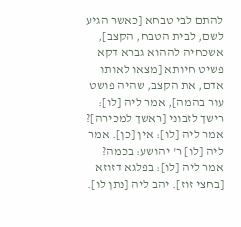להתם לבי טבחא [כאשר הגיע לשם, לבית הטבח, הקצב], אשכחיה לההוא גברא דקא פשיט חיותא [מצאו לאותו אדם, את הקצב, שהיה פושט עור בהמה], אמר ליה [לו]: רישך לזבוני [ראשך למכירה]? אמר ליה [לו]: אין [כן]. אמר ליה [לו] ר' יהושע: בכמה? אמר ליה [לו]: בפלגא דזוזא [בחצי זוז]. יהב ליה [נתן לו].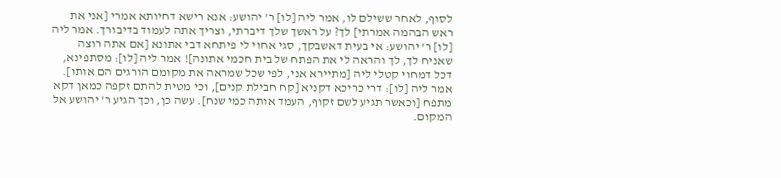לסוף, לאחר ששילם לו, אמר ליה [לו] ר' יהושע: אנא רישא דחיותא אמרי [אני את ראש הבהמה אמרתי] לך? על ראשך שלך דיברתי, וצריך אתה לעמוד בדיבורך. אמר ליה [לו] ר' יהושע: אי בעית דאשבקך, סגי אחוי לי פיתחא דבי אתונא [אם אתה רוצה שאניח לך, לך והראה לי את הפתח של בית חכמי אתונה]! אמר ליה [לו]: מסתפינא, דכל דמחוי קטלי ליה [מתיירא אני, לפי שכל שמראה את מקומם הורגים הם אותו]. אמר ליה [לו]: דרי כריכא דקניא [קח חבילת קנים], וכי מטית להתם זקפה כמאן דקא מתפח [וכאשר תגיע לשם זקוף, העמד אותה כמי שנח]. עשה כן, וכך הגיע ר' יהושע אל המקום.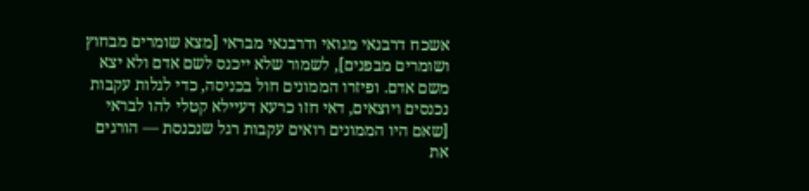אשכח דרבנאי מגואי ודרבנאי מבראי [מצא שומרים מבחוץ ושומרים מבפנים], לשמור שלא ייכנס לשם אדם ולא יצא משם אדם. ופיזרו הממונים חול בכניסה, כדי לגלות עקבות נכנסים ויוצאים, דאי חזו כרעא דעיילא קטלי להו לבראי [שאם היו הממונים רואים עקבות רגל שנכנסת — הורגים את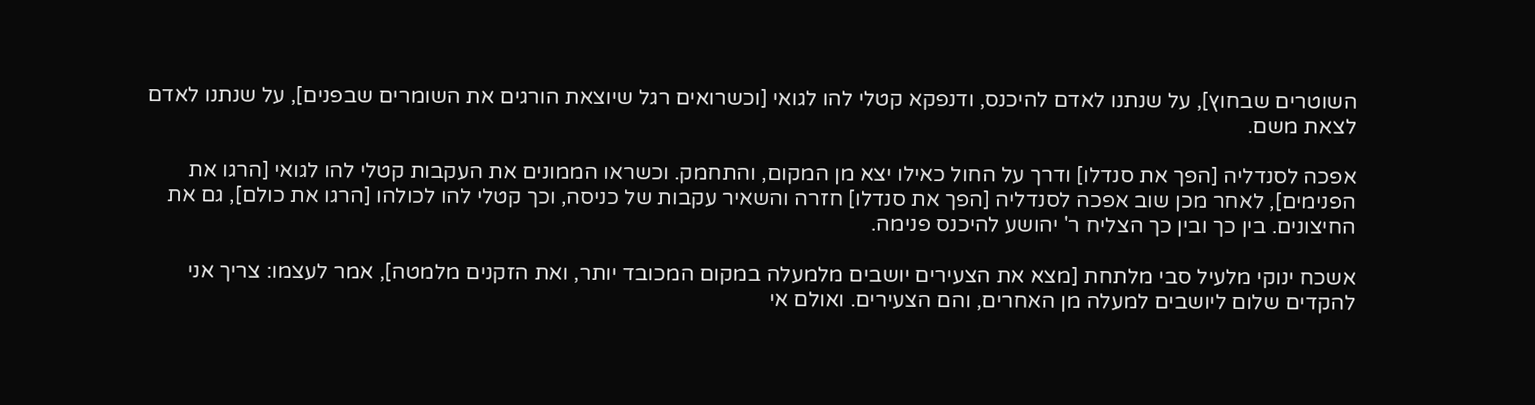השוטרים שבחוץ], על שנתנו לאדם להיכנס, ודנפקא קטלי להו לגואי [וכשרואים רגל שיוצאת הורגים את השומרים שבפנים], על שנתנו לאדם לצאת משם.

אפכה לסנדליה [הפך את סנדלו] ודרך על החול כאילו יצא מן המקום, והתחמק. וכשראו הממונים את העקבות קטלי להו לגואי [הרגו את הפנימים], לאחר מכן שוב אפכה לסנדליה [הפך את סנדלו] חזרה והשאיר עקבות של כניסה, וכך קטלי להו לכולהו [הרגו את כולם], גם את החיצונים. בין כך ובין כך הצליח ר' יהושע להיכנס פנימה.

אשכח ינוקי מלעיל סבי מלתחת [מצא את הצעירים יושבים מלמעלה במקום המכובד יותר, ואת הזקנים מלמטה], אמר לעצמו: צריך אני להקדים שלום ליושבים למעלה מן האחרים, והם הצעירים. ואולם אי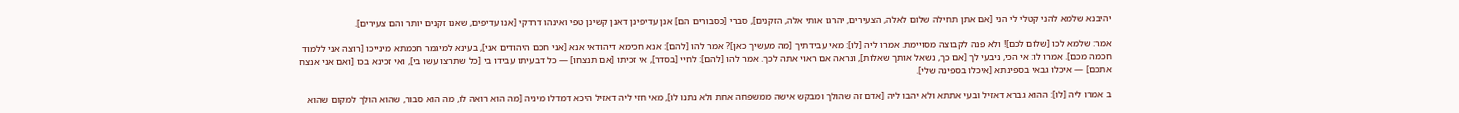יהיבנא שלמא להני קטלי לי הני [אם אתן תחילה שלום לאלה, הצעירים, יהרגו אותי אלה, הזקנים], סברי [כסבורים הם] אנן עדיפינן דאנן קשינן טפי ואינהו דרדקי [אנו עדיפים, שאנו זקנים יותר והם צעירים].

אמר: שלמא לכו [שלום לכם]! ולא פנה לקבוצה מסויימת. אמרו ליה [לו]: מאי עבידתיך [מה מעשיך כאן]? אמר להו [להם]: אנא חכימא דיהודאי אנא [אני חכם היהודים אני], בעינא למיגמר חכמתא מינייכו [רוצה אני ללמוד חכמה מכם]. אמרו לו: אי הכי, ניבעי לך [אם כך, נשאל אותך שאלות], ונראה אם ראוי אתה לכך. אמר להו [להם]: לחיי [בסדר], אי זכיתו [אם תנצחו] — כל דבעיתו עבידו בי [כל שתרצו עשו בי], ואי זכינא בכו [ואם אני אנצח אתכם] — איכלו גבאי בספינתא [איכלו בספינה שלי].

ב אמרו ליה [לו]: ההוא גברא דאזיל ובעי אתתא ולא יהבו ליה [אדם זה שהולך ומבקש אישה ממשפחה אחת ולא נתנו לו], מאי חזי ליה דאזיל היכא דמדלו מיניה [מה הוא רואה לו, מה הוא סבור, שהוא הולך למקום שהוא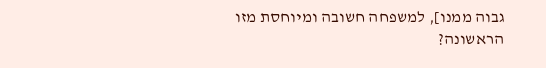גבוה ממנו], למשפחה חשובה ומיוחסת מזו הראשונה?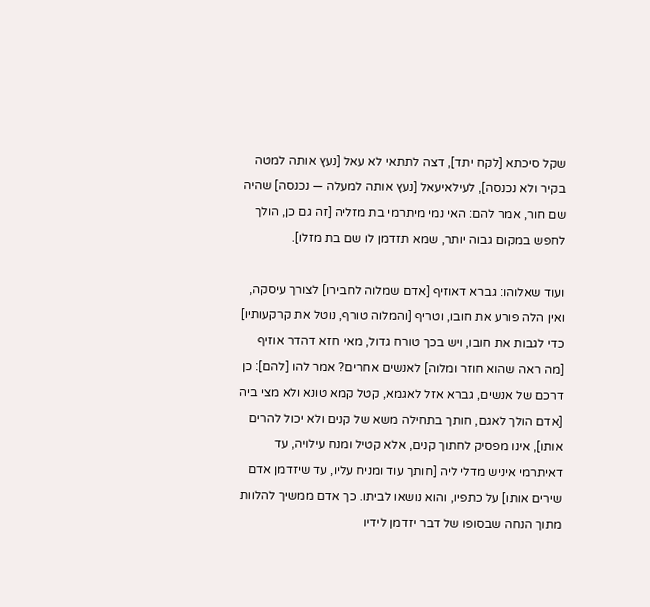שקל סיכתא [לקח יתד], דצה לתתאי לא עאל [נעץ אותה למטה בקיר ולא נכנסה], לעילאיעאל [נעץ אותה למעלה — נכנסה] שהיה שם חור, אמר להם: האי נמי מיתרמי בת מזליה [זה גם כן, הולך לחפש במקום גבוה יותר, שמא תזדמן לו שם בת מזלו].

ועוד שאלוהו: גברא דאוזיף [אדם שמלוה לחבירו] לצורך עיסקה, ואין הלה פורע את חובו, וטריף [והמלוה טורף, נוטל את קרקעותיו] כדי לגבות את חובו, ויש בכך טורח גדול, מאי חזא דהדר אוזיף [מה ראה שהוא חוזר ומלוה] לאנשים אחרים? אמר להו [להם]: כן דרכם של אנשים, גברא אזל לאגמא, קטל קמא טונא ולא מצי ביה [אדם הולך לאגם, חותך בתחילה משא של קנים ולא יכול להרים אותו], אינו מפסיק לחתוך קנים, אלא קטיל ומנח עילויה, עד דאיתרמי איניש מדלי ליה [חותך עוד ומניח עליו, עד שיזדמן אדם שירים אותו] על כתפיו, והוא נושאו לביתו. כך אדם ממשיך להלוות מתוך הנחה שבסופו של דבר יזדמן לידיו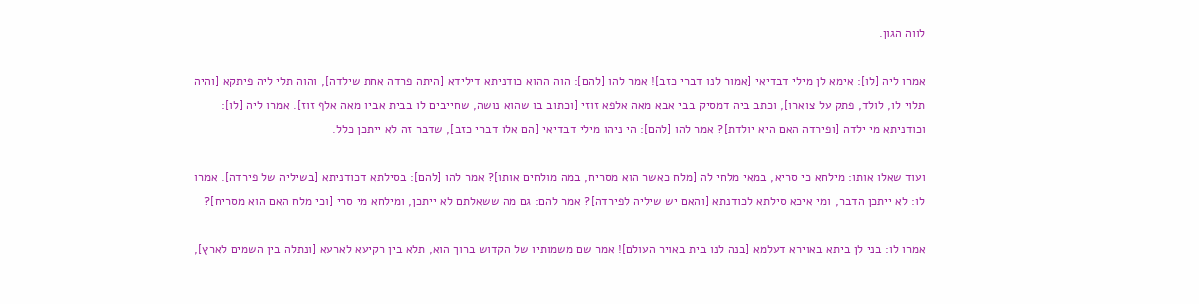לווה הגון.

אמרו ליה [לו]: אימא לן מילי דבדיאי [אמור לנו דברי כזב]! אמר להו [להם]: הוה ההוא כודניתא דילידא [היתה פרדה אחת שילדה], והוה תלי ליה פיתקא [והיה תלוי לו, לולד, פתק על צוארו], וכתב ביה דמסיק בבי אבא מאה אלפא זוזי [וכתוב בו שהוא נושה, שחייבים לו בבית אביו מאה אלף זוז]. אמרו ליה [לו]: וכודניתא מי ילדה [ופירדה האם היא יולדת]? אמר להו [להם]: הי ניהו מילי דבדיאי [הם אלו דברי כזב], שדבר זה לא ייתכן כלל.

ועוד שאלו אותו: מילחא כי סריא, במאי מלחי לה [מלח כאשר הוא מסריח, במה מולחים אותו]? אמר להו [להם]: בסילתא דכודניתא [בשיליה של פירדה]. אמרו לו: לא ייתכן הדבר, ומי איכא סילתא לכודנתא [והאם יש שיליה לפירדה]? אמר להם: גם מה ששאלתם לא ייתכן, ומילחא מי סרי [וכי מלח האם הוא מסריח]?

אמרו לו: בני לן ביתא באוירא דעלמא [בנה לנו בית באויר העולם]! אמר שם משמותיו של הקדוש ברוך הוא, תלא בין רקיעא לארעא [ונתלה בין השמים לארץ],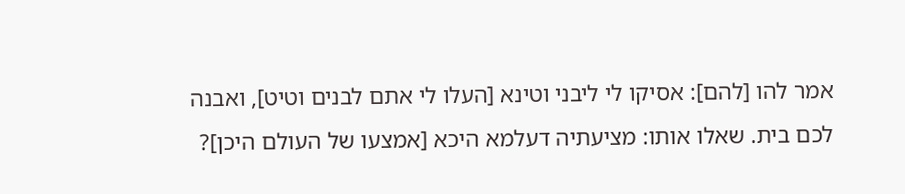אמר להו [להם]: אסיקו לי ליבני וטינא [העלו לי אתם לבנים וטיט], ואבנה לכם בית. שאלו אותו: מציעתיה דעלמא היכא [אמצעו של העולם היכן]?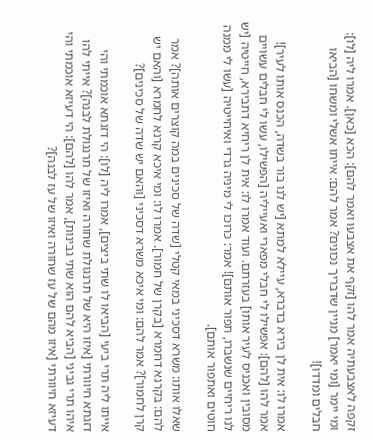זקפה לאצבעתיה אמר להו [זקף את אצבעו ואמר להם]: הכא [כאן]. אמרו ליה [לו]: ומי יימר [ומי יאמר] מניין שדבריך נכונים? אמר להם: אייתו אשלי ומשחו [הביאו חבלים ומדדו]!

אמרו לו: אית לן בירא בדברא, עיילא למתא [יש לנו בור בשדה, הכנס אותו לעיר]! אמר להו [להם]: אפשילו לי חבלי מפארי ואעייליה [הפשילו, עשו לי חבלים עשויים מסובין ואכניס לעיר אותו] בעזרתם. ועוד אמרו לו: אית לן ריחיא דתבירא, חייטיה [יש לנו ריחיים שנשברו, תפור אותם]! אמר: כרוכו לי מיניה גרדי ואיחייטיה [עשו לי ממנה חוטים ואתפור אותם].

שאלו אותו: משרא דסכיני במאי קטלי [שדה של סכינים במה קוצרים אותה]? אמר להם: בקרנא דחמרא [בקרן של חמור]. אמרו לו: ומי איכא קרנא לחמרא [והאם יש קרן לחמור]? אמר להם: ומי איכא משרא דסכיני [והאם יש שדה של סכינים]?

אייתו ליה תרי ביעי [הביאו לו שתי ביצים], אמרו ליה [לו]: הי דזגתא אוכמתי והי דזגתא חיוורתי [איזו היא של תרנגולת שחורה ואיזו של תרנגולת לבנה]? אייתי להו איהו תרי גביני [הביא להם הוא שתי גבינות], אמר להו [להם]: הי דעיזא אוכמתי והי דעיזא חיוורתי [איזו מהם של עז שחורה ואיזו של עז לבנה]?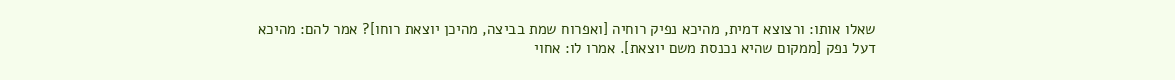שאלו אותו: ורצוצא דמית, מהיכא נפיק רוחיה [ואפרוח שמת בביצה, מהיכן יוצאת רוחו]? אמר להם: מהיכא דעל נפק [ממקום שהיא נכנסת משם יוצאת]. אמרו לו: אחוי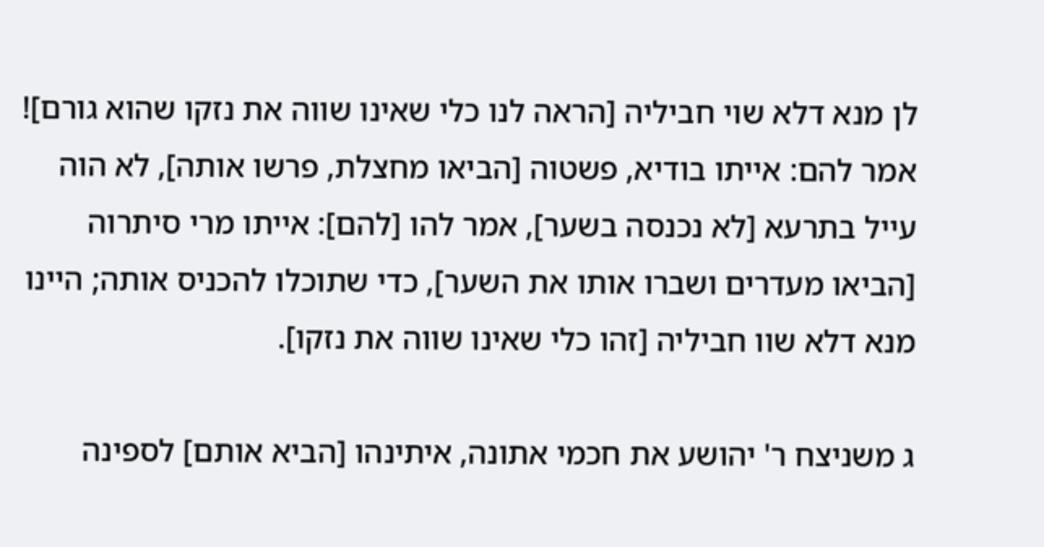לן מנא דלא שוי חביליה [הראה לנו כלי שאינו שווה את נזקו שהוא גורם]! אמר להם: אייתו בודיא, פשטוה [הביאו מחצלת, פרשו אותה], לא הוה עייל בתרעא [לא נכנסה בשער], אמר להו [להם]: אייתו מרי סיתרוה [הביאו מעדרים ושברו אותו את השער], כדי שתוכלו להכניס אותה; היינו מנא דלא שוו חביליה [זהו כלי שאינו שווה את נזקו].

ג משניצח ר' יהושע את חכמי אתונה, איתינהו [הביא אותם] לספינה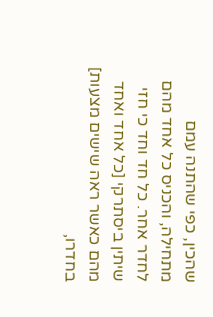שהכין, כפי שהתנה עמם מתחילה, והכניס כל אחד מהם לחדר אחר. כל חד וחד כי חזי שיתין ביסתרקי [כל אחד ואחד מהם כאשר ראה שישים מצעות] בחדרו,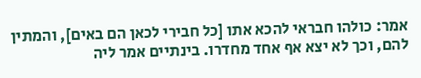אמר: כולהו חבראי להכא אתו [כל חבירי לכאן הם באים], והמתין להם, וכך לא יצא אף אחד מחדרו. בינתיים אמר ליה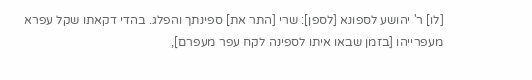[לו] ר' יהושע לספונא [לספן]: שרי [התר את] ספינתך והפלג. בהדי דקאתו שקל עפרא מעפרייהו [בזמן שבאו איתו לספינה לקח עפר מעפרם],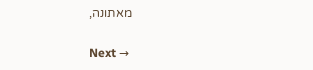מאתונה,

Next →